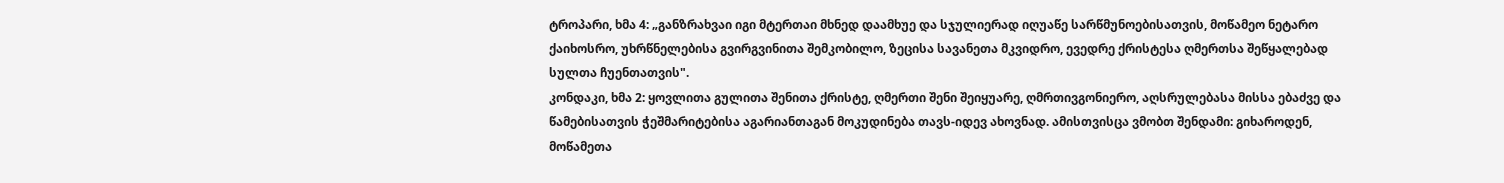ტროპარი, ხმა 4: „განზრახვაი იგი მტერთაი მხნედ დაამხუე და სჯულიერად იღუაწე სარწმუნოებისათვის, მოწამეო ნეტარო ქაიხოსრო, უხრწნელებისა გვირგვინითა შემკობილო, ზეცისა სავანეთა მკვიდრო, ევედრე ქრისტესა ღმერთსა შეწყალებად სულთა ჩუენთათვის".
კონდაკი, ხმა 2: ყოვლითა გულითა შენითა ქრისტე, ღმერთი შენი შეიყუარე, ღმრთივგონიერო, აღსრულებასა მისსა ებაძვე და წამებისათვის ჭეშმარიტებისა აგარიანთაგან მოკუდინება თავს-იდევ ახოვნად. ამისთვისცა ვმობთ შენდამი: გიხაროდენ, მოწამეთა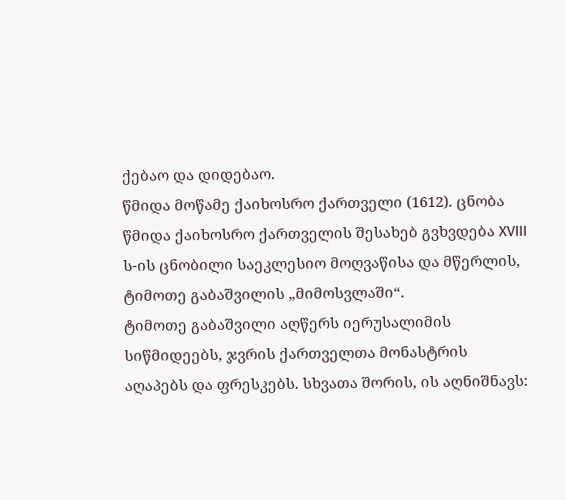ქებაო და დიდებაო.
წმიდა მოწამე ქაიხოსრო ქართველი (1612). ცნობა წმიდა ქაიხოსრო ქართველის შესახებ გვხვდება XVIII ს-ის ცნობილი საეკლესიო მოღვაწისა და მწერლის, ტიმოთე გაბაშვილის „მიმოსვლაში“.
ტიმოთე გაბაშვილი აღწერს იერუსალიმის სიწმიდეებს, ჯვრის ქართველთა მონასტრის აღაპებს და ფრესკებს. სხვათა შორის, ის აღნიშნავს: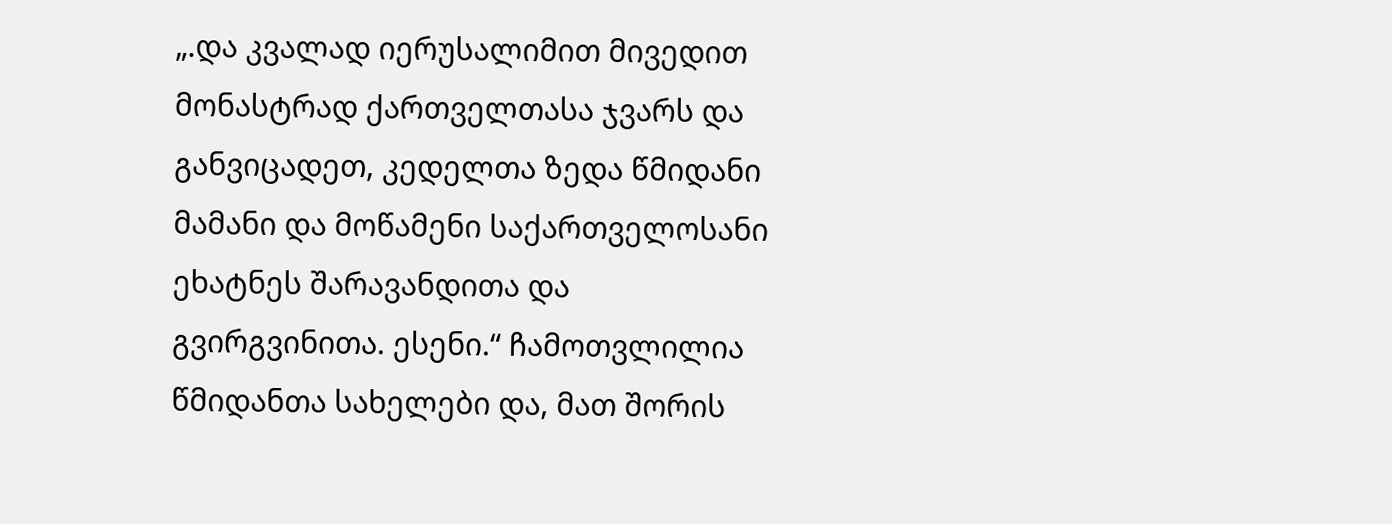„.და კვალად იერუსალიმით მივედით მონასტრად ქართველთასა ჯვარს და განვიცადეთ, კედელთა ზედა წმიდანი მამანი და მოწამენი საქართველოსანი ეხატნეს შარავანდითა და გვირგვინითა. ესენი.“ ჩამოთვლილია წმიდანთა სახელები და, მათ შორის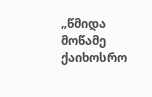„წმიდა მოწამე ქაიხოსრო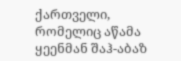ქართველი, რომელიც აწამა ყეენმან შაჰ-აბაზ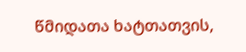წმიდათა ხატთათვის,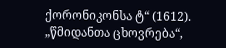ქორონიკონსა ტ“ (1612).
„წმიდანთა ცხოვრება“,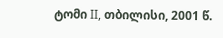ტომი II, თბილისი, 2001 წ.